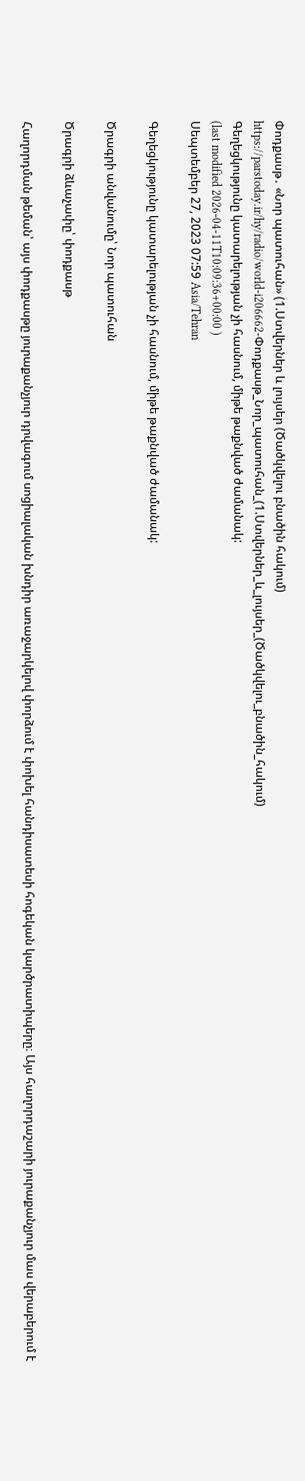Փոդքասթ․ «Նոր պատուհան» (1.Ստվերներ և լույսեր (Ծածկվելու բնածին հակում)
https://parstoday.ir/hy/radio/world-i206662-Փոդքասթ_Նոր_պատուհան_(1.Ստվերներ_և_լույսեր_(Ծածկվելու_բնածին_հակում)
Գեղեցկությունը կատարելության չի հասնում, միթե թաքնված ժամանակ:
(last modified 2026-04-11T10:09:36+00:00 )
Սեպտեմբեր 27, 2023 07:59 Asia/Tehran

Գեղեցկությունը կատարելության չի հասնում, միթե թաքնված ժամանակ:

Ծրագրի անվանումը՝ Նոր պատուհան

Ծրագրի ձևաչափը՝ փոդքասթ

Հաղորդման թեման՝ այս փոդքասթը յուրաքանչյուր դրվագում սոցիալական խնդիր առաջարկելով փորձում է փոխել հանդիսատեսի հոգեկան կարծրատիպերը։ Այս հաղորդաշարի յուրաքանչյուր մաս վերաբերում է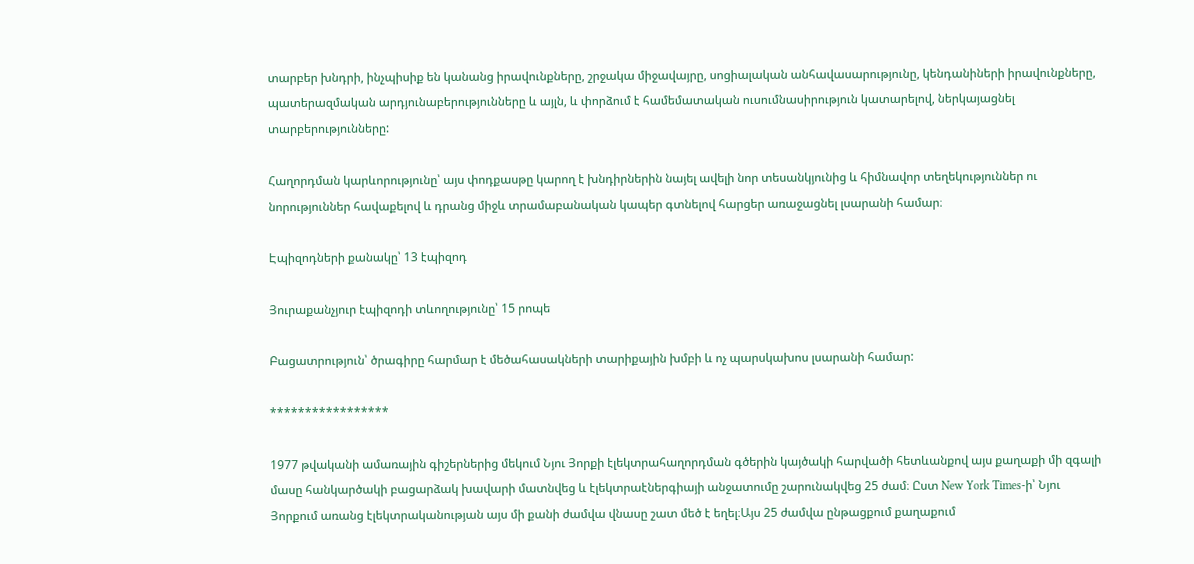տարբեր խնդրի, ինչպիսիք են կանանց իրավունքները, շրջակա միջավայրը, սոցիալական անհավասարությունը, կենդանիների իրավունքները, պատերազմական արդյունաբերությունները և այլն, և փորձում է համեմատական ուսումնասիրություն կատարելով, ներկայացնել տարբերությունները:

Հաղորդման կարևորությունը՝ այս փոդքասթը կարող է խնդիրներին նայել ավելի նոր տեսանկյունից և հիմնավոր տեղեկություններ ու նորություններ հավաքելով և դրանց միջև տրամաբանական կապեր գտնելով հարցեր առաջացնել լսարանի համար։

Էպիզոդների քանակը՝ 13 էպիզոդ

Յուրաքանչյուր էպիզոդի տևողությունը՝ 15 րոպե

Բացատրություն՝ ծրագիրը հարմար է մեծահասակների տարիքային խմբի և ոչ պարսկախոս լսարանի համար:

*****************

1977 թվականի ամառային գիշերներից մեկում Նյու Յորքի էլեկտրահաղորդման գծերին կայծակի հարվածի հետևանքով այս քաղաքի մի զգալի մասը հանկարծակի բացարձակ խավարի մատնվեց և էլեկտրաէներգիայի անջատումը շարունակվեց 25 ժամ։ Ըստ New York Times-ի՝ Նյու Յորքում առանց էլեկտրականության այս մի քանի ժամվա վնասը շատ մեծ է եղել։Այս 25 ժամվա ընթացքում քաղաքում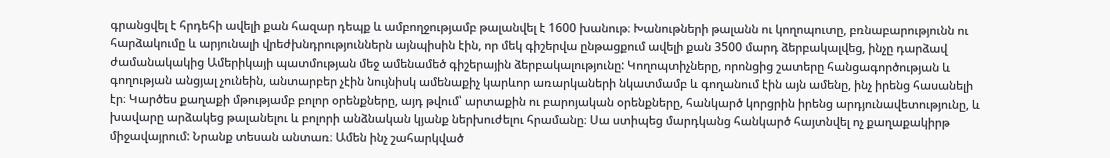գրանցվել է հրդեհի ավելի քան հազար դեպք և ամբողջությամբ թալանվել է 1600 խանութ։ Խանութների թալանն ու կողոպուտը, բռնաբարությունն ու հարձակումը և արյունալի վրեժխնդրություններն այնպիսին էին, որ մեկ գիշերվա ընթացքում ավելի քան 3500 մարդ ձերբակալվեց, ինչը դարձավ ժամանակակից Ամերիկայի պատմության մեջ ամենամեծ գիշերային ձերբակալությունը: Կողոպտիչները, որոնցից շատերը հանցագործության և գողության անցյալ չունեին, անտարբեր չէին նույնիսկ ամենաքիչ կարևոր առարկաների նկատմամբ և գողանում էին այն ամենը, ինչ իրենց հասանելի էր։ Կարծես քաղաքի մթությամբ բոլոր օրենքները, այդ թվում՝ արտաքին ու բարոյական օրենքները, հանկարծ կորցրին իրենց արդյունավետությունը, և խավարը արձակեց թալանելու և բոլորի անձնական կյանք ներխուժելու հրամանը։ Սա ստիպեց մարդկանց հանկարծ հայտնվել ոչ քաղաքակիրթ միջավայրում: Նրանք տեսան անտառ։ Ամեն ինչ շահարկված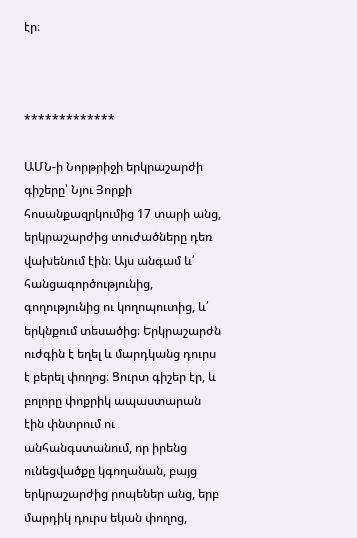էր։



*************

ԱՄՆ-ի Նորթրիջի երկրաշարժի գիշերը՝ Նյու Յորքի հոսանքազրկումից 17 տարի անց, երկրաշարժից տուժածները դեռ վախենում էին։ Այս անգամ և՛ հանցագործությունից, գողությունից ու կողոպուտից, և՛ երկնքում տեսածից։ Երկրաշարժն ուժգին է եղել և մարդկանց դուրս է բերել փողոց։ Ցուրտ գիշեր էր, և բոլորը փոքրիկ ապաստարան էին փնտրում ու անհանգստանում, որ իրենց ունեցվածքը կգողանան, բայց երկրաշարժից րոպեներ անց, երբ մարդիկ դուրս եկան փողոց,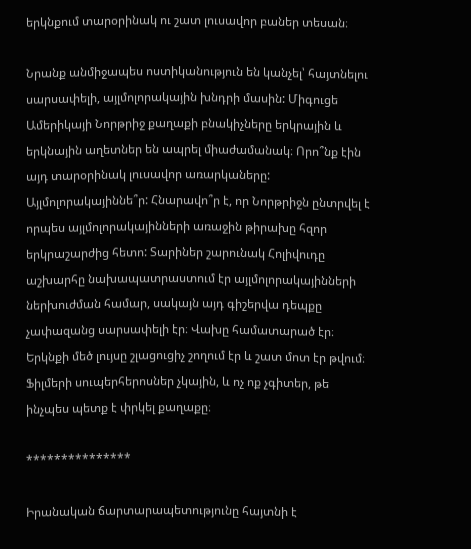երկնքում տարօրինակ ու շատ լուսավոր բաներ տեսան։

Նրանք անմիջապես ոստիկանություն են կանչել՝ հայտնելու սարսափելի, այլմոլորակային խնդրի մասին: Միգուցե Ամերիկայի Նորթրիջ քաղաքի բնակիչները երկրային և երկնային աղետներ են ապրել միաժամանակ։ Որո՞նք էին այդ տարօրինակ լուսավոր առարկաները: Այլմոլորակայիննե՞ր: Հնարավո՞ր է, որ Նորթրիջն ընտրվել է որպես այլմոլորակայինների առաջին թիրախը հզոր երկրաշարժից հետո: Տարիներ շարունակ Հոլիվուդը աշխարհը նախապատրաստում էր այլմոլորակայինների ներխուժման համար, սակայն այդ գիշերվա դեպքը չափազանց սարսափելի էր։ Վախը համատարած էր։ Երկնքի մեծ լույսը շլացուցիչ շողում էր և շատ մոտ էր թվում։ Ֆիլմերի սուպերհերոսներ չկային, և ոչ ոք չգիտեր, թե ինչպես պետք է փրկել քաղաքը։

***************

Իրանական ճարտարապետությունը հայտնի է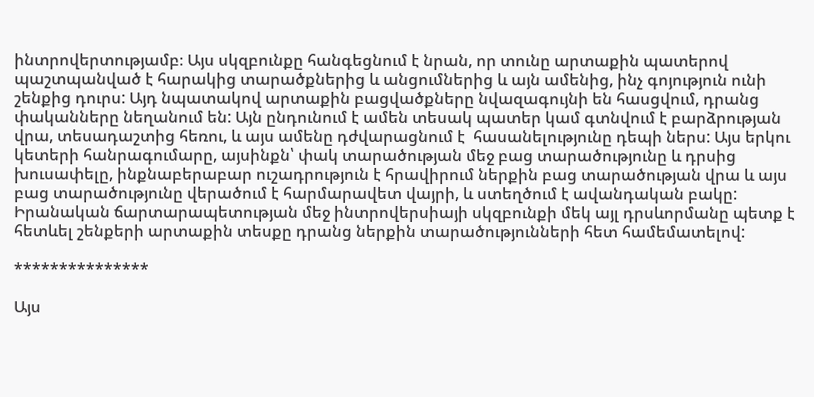ինտրովերտությամբ։ Այս սկզբունքը հանգեցնում է նրան, որ տունը արտաքին պատերով պաշտպանված է հարակից տարածքներից և անցումներից և այն ամենից, ինչ գոյություն ունի շենքից դուրս: Այդ նպատակով արտաքին բացվածքները նվազագույնի են հասցվում, դրանց փականները նեղանում են: Այն ընդունում է ամեն տեսակ պատեր կամ գտնվում է բարձրության վրա, տեսադաշտից հեռու, և այս ամենը դժվարացնում է  հասանելությունը դեպի ներս: Այս երկու կետերի հանրագումարը, այսինքն՝ փակ տարածության մեջ բաց տարածությունը և դրսից խուսափելը, ինքնաբերաբար ուշադրություն է հրավիրում ներքին բաց տարածության վրա և այս բաց տարածությունը վերածում է հարմարավետ վայրի, և ստեղծում է ավանդական բակը: Իրանական ճարտարապետության մեջ ինտրովերսիայի սկզբունքի մեկ այլ դրսևորմանը պետք է հետևել շենքերի արտաքին տեսքը դրանց ներքին տարածությունների հետ համեմատելով:

***************

Այս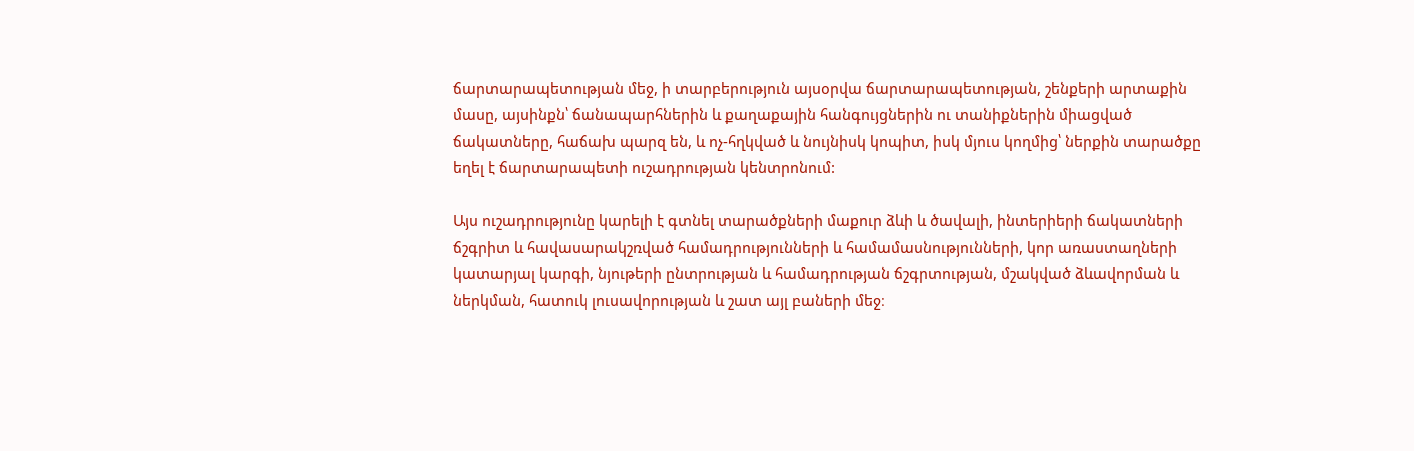ճարտարապետության մեջ, ի տարբերություն այսօրվա ճարտարապետության, շենքերի արտաքին մասը, այսինքն՝ ճանապարհներին և քաղաքային հանգույցներին ու տանիքներին միացված ճակատները, հաճախ պարզ են, և ոչ-հղկված և նույնիսկ կոպիտ, իսկ մյուս կողմից՝ ներքին տարածքը եղել է ճարտարապետի ուշադրության կենտրոնում:

Այս ուշադրությունը կարելի է գտնել տարածքների մաքուր ձևի և ծավալի, ինտերիերի ճակատների ճշգրիտ և հավասարակշռված համադրությունների և համամասնությունների, կոր առաստաղների կատարյալ կարգի, նյութերի ընտրության և համադրության ճշգրտության, մշակված ձևավորման և ներկման, հատուկ լուսավորության և շատ այլ բաների մեջ։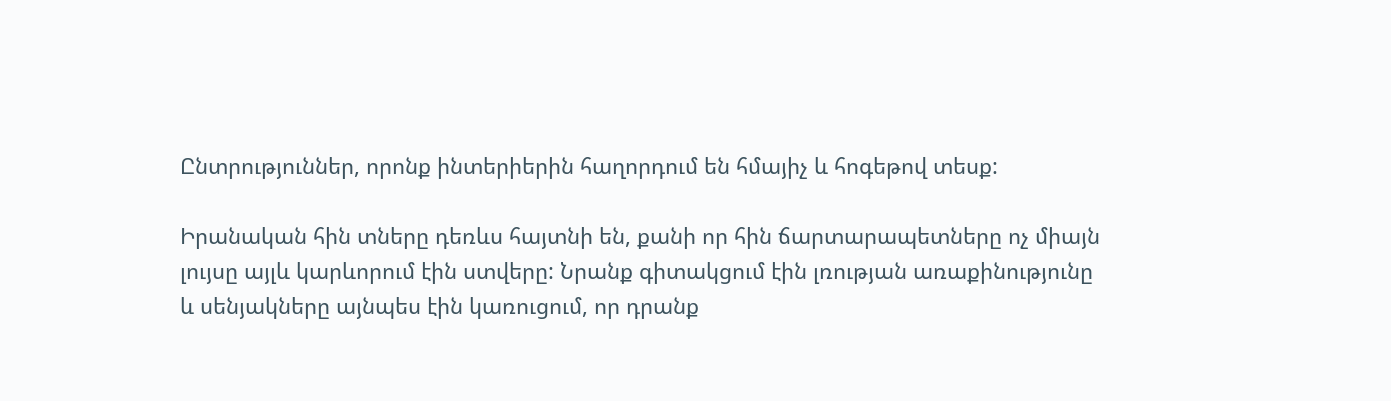Ընտրություններ, որոնք ինտերիերին հաղորդում են հմայիչ և հոգեթով տեսք:

Իրանական հին տները դեռևս հայտնի են, քանի որ հին ճարտարապետները ոչ միայն լույսը այլև կարևորում էին ստվերը: Նրանք գիտակցում էին լռության առաքինությունը և սենյակները այնպես էին կառուցում, որ դրանք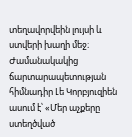տեղավորվեին լույսի և ստվերի խաղի մեջ։ Ժամանակակից ճարտարապետության հիմնադիր Լե Կորբյուզիեն ասում է՝ «Մեր աչքերը ստեղծված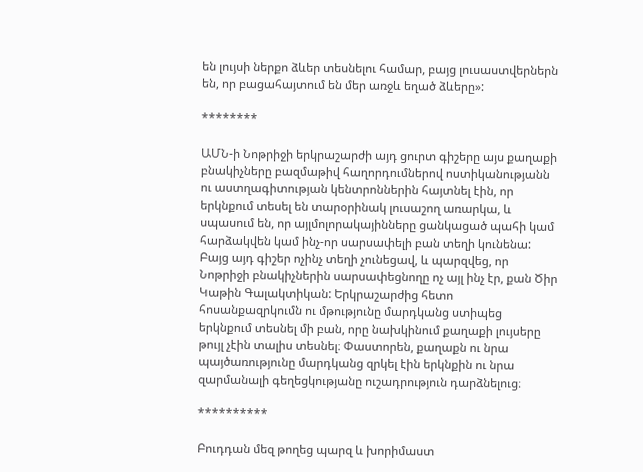են լույսի ներքո ձևեր տեսնելու համար, բայց լուսաստվերներն են, որ բացահայտում են մեր առջև եղած ձևերը»:

********

ԱՄՆ-ի Նոթրիջի երկրաշարժի այդ ցուրտ գիշերը այս քաղաքի բնակիչները բազմաթիվ հաղորդումներով ոստիկանությանն ու աստղագիտության կենտրոններին հայտնել էին, որ երկնքում տեսել են տարօրինակ լուսաշող առարկա, և սպասում են, որ այլմոլորակայինները ցանկացած պահի կամ հարձակվեն կամ ինչ-որ սարսափելի բան տեղի կունենա: Բայց այդ գիշեր ոչինչ տեղի չունեցավ, և պարզվեց, որ Նոթրիջի բնակիչներին սարսափեցնողը ոչ այլ ինչ էր, քան Ծիր Կաթին Գալակտիկան: Երկրաշարժից հետո հոսանքազրկումն ու մթությունը մարդկանց ստիպեց երկնքում տեսնել մի բան, որը նախկինում քաղաքի լույսերը թույլ չէին տալիս տեսնել։ Փաստորեն, քաղաքն ու նրա պայծառությունը մարդկանց զրկել էին երկնքին ու նրա զարմանալի գեղեցկությանը ուշադրություն դարձնելուց։

**********

Բուդդան մեզ թողեց պարզ և խորիմաստ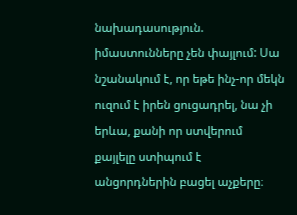նախադասություն. իմաստունները չեն փայլում: Սա նշանակում է, որ եթե ինչ-որ մեկն ուզում է իրեն ցուցադրել, նա չի երևա, քանի որ ստվերում քայլելը ստիպում է անցորդներին բացել աչքերը։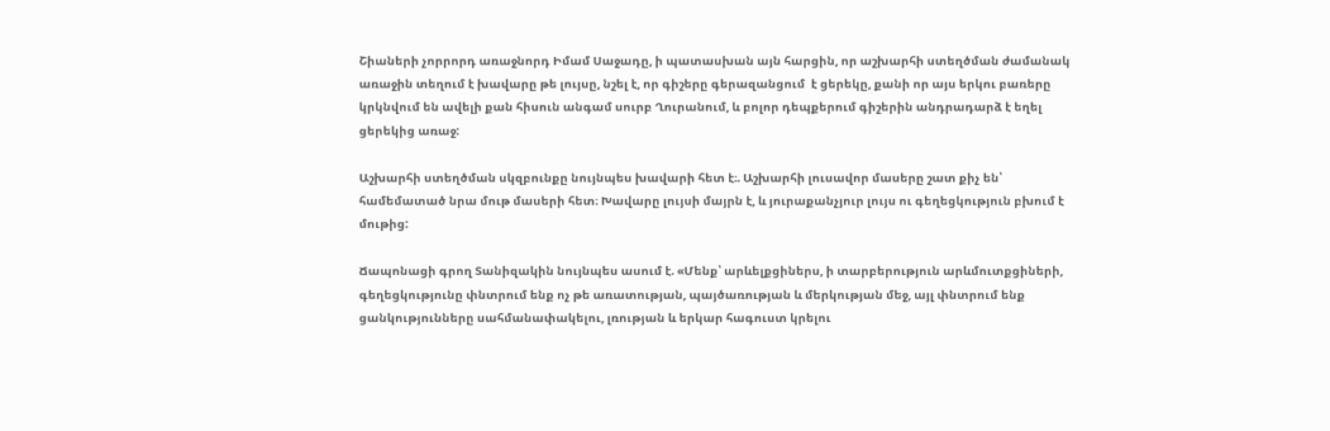Շիաների չորրորդ առաջնորդ Իմամ Սաջադը, ի պատասխան այն հարցին, որ աշխարհի ստեղծման ժամանակ առաջին տեղում է խավարը թե լույսը, նշել է, որ գիշերը գերազանցում  է ցերեկը, քանի որ այս երկու բառերը կրկնվում են ավելի քան հիսուն անգամ սուրբ Ղուրանում, և բոլոր դեպքերում գիշերին անդրադարձ է եղել ցերեկից առաջ:

Աշխարհի ստեղծման սկզբունքը նույնպես խավարի հետ է։. Աշխարհի լուսավոր մասերը շատ քիչ են՝ համեմատած նրա մութ մասերի հետ։ Խավարը լույսի մայրն է, և յուրաքանչյուր լույս ու գեղեցկություն բխում է մութից:

Ճապոնացի գրող Տանիզակին նույնպես ասում է. «Մենք՝ արևելքցիներս, ի տարբերություն արևմուտքցիների, գեղեցկությունը փնտրում ենք ոչ թե առատության, պայծառության և մերկության մեջ, այլ փնտրում ենք ցանկությունները սահմանափակելու, լռության և երկար հագուստ կրելու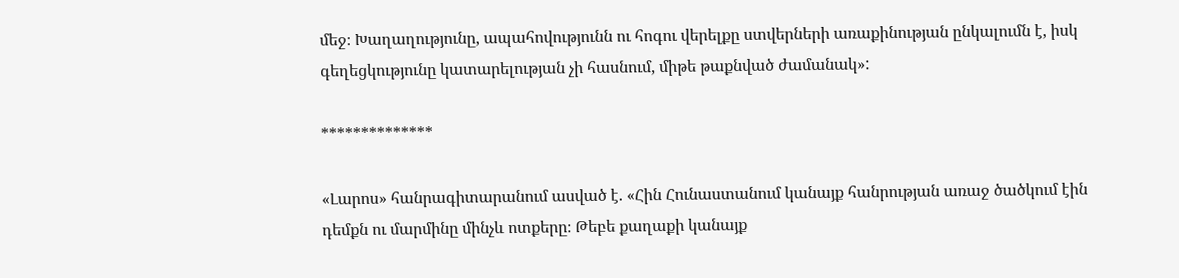մեջ։ Խաղաղությունը, ապահովությունն ու հոգու վերելքը ստվերների առաքինության ընկալումն է, իսկ գեղեցկությունը կատարելության չի հասնում, միթե թաքնված ժամանակ»:

**************

«Լարոս» հանրագիտարանում ասված է. «Հին Հունաստանում կանայք հանրության առաջ ծածկում էին դեմքն ու մարմինը մինչև ոտքերը։ Թեբե քաղաքի կանայք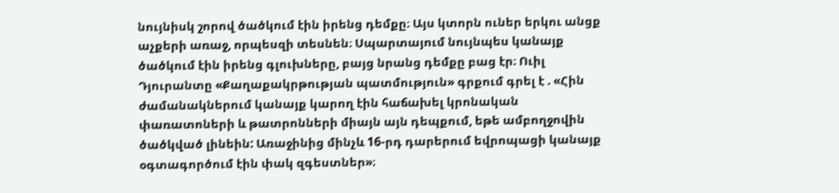նույնիսկ շորով ծածկում էին իրենց դեմքը։ Այս կտորն ուներ երկու անցք աչքերի առաջ, որպեսզի տեսնեն։ Սպարտայում նույնպես կանայք ծածկում էին իրենց գլուխները, բայց նրանց դեմքը բաց էր։ Ուիլ Դյուրանտը «Քաղաքակրթության պատմություն» գրքում գրել է . «Հին ժամանակներում կանայք կարող էին հաճախել կրոնական փառատոների և թատրոնների միայն այն դեպքում, եթե ամբողջովին ծածկված լինեին: Առաջինից մինչև 16-րդ դարերում եվրոպացի կանայք օգտագործում էին փակ զգեստներ»։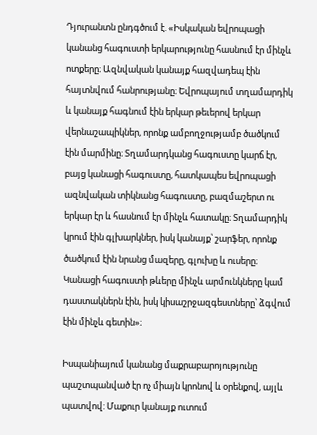Դյուրանտն ընդգծում է. «Իսկական եվրոպացի կանանց հագուստի երկարությունը հասնում էր մինչև ոտքերը։ Ազնվական կանայք հազվադեպ էին հայտնվում հանրությանը։ Եվրոպայում տղամարդիկ և կանայք հագնում էին երկար թեւերով երկար վերնաշապիկներ, որոնք ամբողջությամբ ծածկում էին մարմինը։ Տղամարդկանց հագուստը կարճ էր, բայց կանացի հագուստը, հատկապես եվրոպացի ազնվական տիկնանց հագուստը, բազմաշերտ ու երկար էր և հասնում էր մինչև հատակը։ Տղամարդիկ կրում էին գլխարկներ, իսկ կանայք՝ շարֆեր, որոնք ծածկում էին նրանց մազերը, գլուխը և ուսերը։ Կանացի հագուստի թևերը մինչև արմունկները կամ դաստակներն էին, իսկ կիսաշրջազգեստները՝ ձգվում էին մինչև գետին»։

Իսպանիայում կանանց մաքրաբարոյությունը պաշտպանված էր ոչ միայն կրոնով և օրենքով, այլև պատվով: Մաքուր կանայք ուտում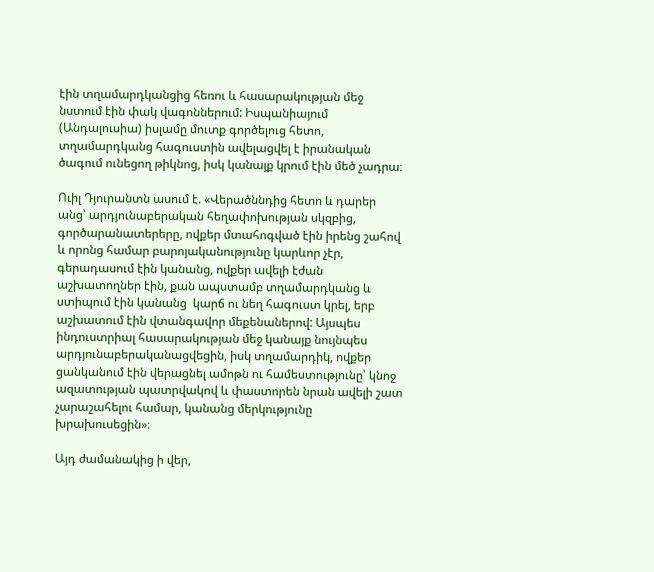էին տղամարդկանցից հեռու և հասարակության մեջ նստում էին փակ վագոններում: Իսպանիայում (Անդալուսիա) իսլամը մուտք գործելուց հետո, տղամարդկանց հագուստին ավելացվել է իրանական ծագում ունեցող թիկնոց, իսկ կանայք կրում էին մեծ չադրա։

Ուիլ Դյուրանտն ասում է. «Վերածննդից հետո և դարեր անց՝ արդյունաբերական հեղափոխության սկզբից, գործարանատերերը, ովքեր մտահոգված էին իրենց շահով և որոնց համար բարոյականությունը կարևոր չէր, գերադասում էին կանանց, ովքեր ավելի էժան աշխատողներ էին, քան ապստամբ տղամարդկանց և ստիպում էին կանանց  կարճ ու նեղ հագուստ կրել, երբ աշխատում էին վտանգավոր մեքենաներով: Այսպես ինդուստրիալ հասարակության մեջ կանայք նույնպես արդյունաբերականացվեցին, իսկ տղամարդիկ, ովքեր ցանկանում էին վերացնել ամոթն ու համեստությունը՝ կնոջ ազատության պատրվակով և փաստորեն նրան ավելի շատ չարաշահելու համար, կանանց մերկությունը խրախուսեցին»։

Այդ ժամանակից ի վեր,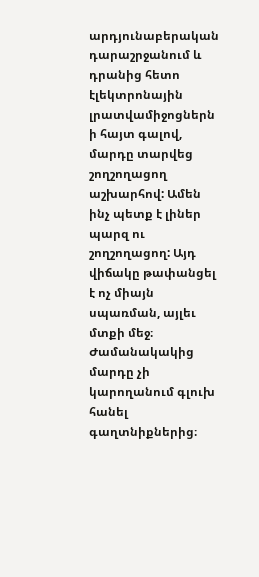արդյունաբերական դարաշրջանում և դրանից հետո էլեկտրոնային լրատվամիջոցներն ի հայտ գալով, մարդը տարվեց շողշողացող աշխարհով: Ամեն ինչ պետք է լիներ պարզ ու շողշողացող: Այդ վիճակը թափանցել է ոչ միայն սպառման, այլեւ մտքի մեջ։ Ժամանակակից մարդը չի կարողանում գլուխ հանել գաղտնիքներից։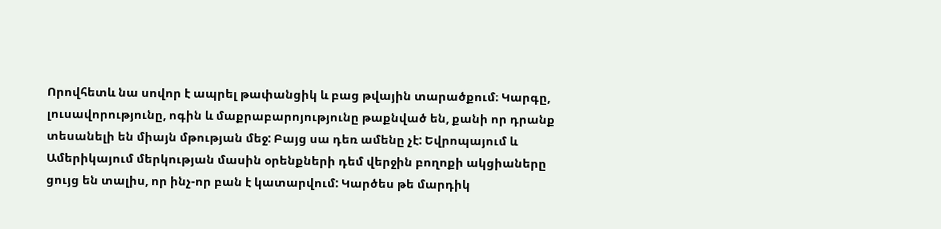Որովհետև նա սովոր է ապրել թափանցիկ և բաց թվային տարածքում։ Կարգը, լուսավորությունը, ոգին և մաքրաբարոյությունը թաքնված են, քանի որ դրանք տեսանելի են միայն մթության մեջ: Բայց սա դեռ ամենը չէ: Եվրոպայում և Ամերիկայում մերկության մասին օրենքների դեմ վերջին բողոքի ակցիաները ցույց են տալիս, որ ինչ-որ բան է կատարվում: Կարծես թե մարդիկ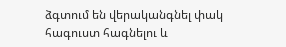ձգտում են վերականգնել փակ հագուստ հագնելու և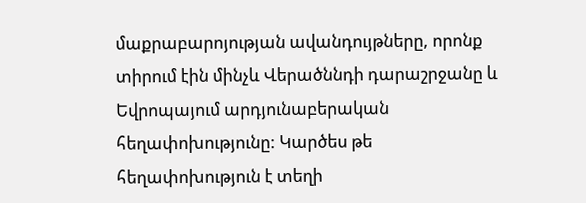մաքրաբարոյության ավանդույթները, որոնք տիրում էին մինչև Վերածննդի դարաշրջանը և Եվրոպայում արդյունաբերական հեղափոխությունը: Կարծես թե հեղափոխություն է տեղի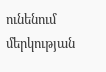ունենում մերկության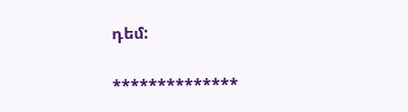դեմ:

**************